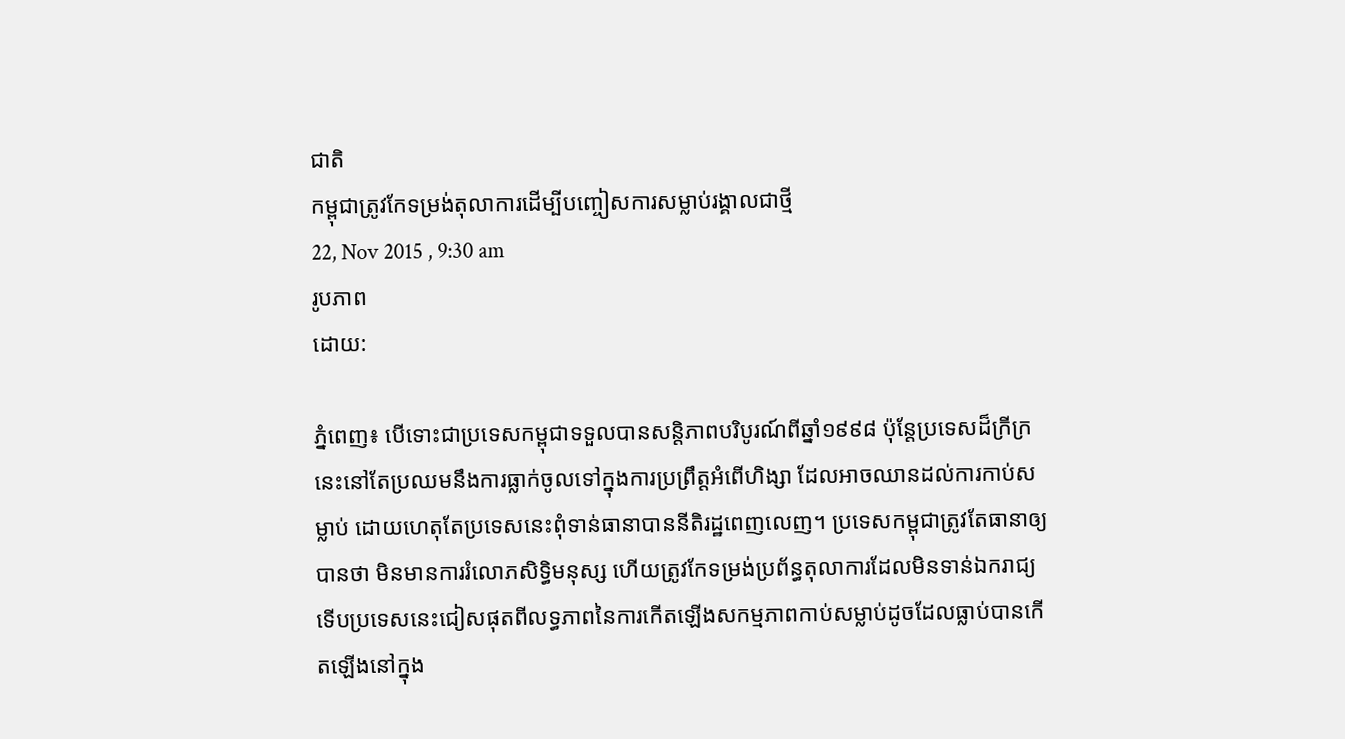ជាតិ
កម្ពុជាត្រូវកែទម្រង់តុលាការដើម្បីបញ្ចៀសការសម្លាប់រង្គាលជាថ្មី
22, Nov 2015 , 9:30 am
រូបភាព
ដោយ:

ភ្នំពេញ៖ បើទោះជាប្រទេសកម្ពុជាទទួលបានសន្តិភាពបរិបូរណ៍ពីឆ្នាំ១៩៩៨ ប៉ុន្តែប្រទេសដ៏ក្រីក្រនេះនៅតែប្រឈមនឹងការធ្លាក់ចូលទៅក្នុងការប្រព្រឹត្តអំពើហិង្សា ដែលអាចឈានដល់ការកាប់សម្លាប់ ដោយហេតុតែប្រទេសនេះពុំទាន់ធានាបាននីតិរដ្ឋពេញលេញ។ ប្រទេសកម្ពុជាត្រូវតែធានាឲ្យបានថា មិនមានការរំលោភសិទ្ធិមនុស្ស ហើយត្រូវកែទម្រង់ប្រព័ន្ធតុលាការដែលមិនទាន់ឯករាជ្យ ទើបប្រទេសនេះជៀសផុតពីលទ្ធភាពនៃការកើតឡើងសកម្មភាពកាប់សម្លាប់ដូចដែលធ្លាប់បានកើតឡើងនៅក្នុង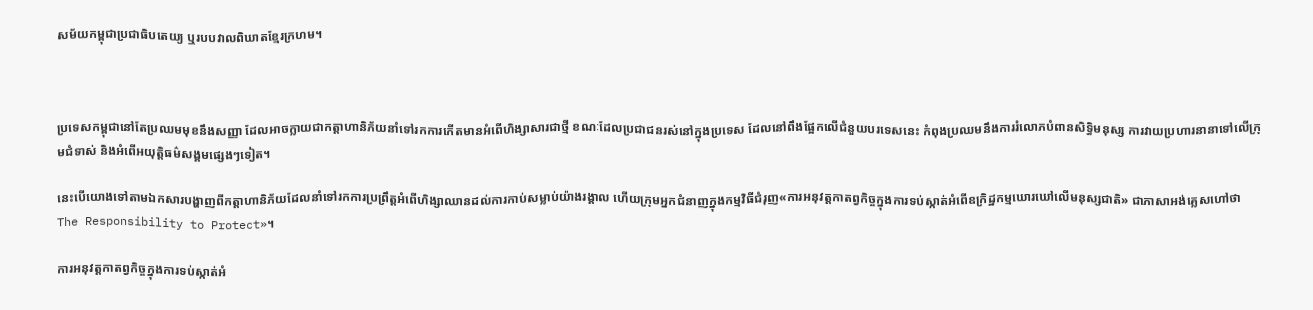សម័យកម្ពុជាប្រជាធិបតេយ្យ ឬរបបវាលពិឃាតខ្មែរក្រហម។



ប្រទេសកម្ពុជានៅតែប្រឈមមុខនឹងសញ្ញា ដែលអាចក្លាយជាកត្តាហានិភ័យនាំទៅរកការកើតមានអំពើហិង្សាសារជាថ្មី ខណៈដែលប្រជាជនរស់នៅក្នុងប្រទេស ដែលនៅពឹងផ្អែកលើជំនួយបរទេសនេះ កំពុងប្រឈមនឹងការរំលោភបំពានសិទ្ធិមនុស្ស ការវាយប្រហារនានាទៅលើក្រុមជំទាស់ និងអំពើអយុត្តិធម៌សង្គមផ្សេងៗទៀត។

នេះបើយោងទៅតាមឯកសារបង្ហាញពីកត្តាហានិភ័យដែលនាំទៅរកការប្រព្រឹត្តអំពើហិង្សាឈានដល់ការកាប់សម្លាប់យ៉ាងរង្គាល ហើយក្រុមអ្នកជំនាញក្នុងកម្មវិធីជំរុញ«ការអនុវត្តកាតព្វកិច្ចក្នុងការទប់ស្កាត់អំពើឧក្រិដ្ឋកម្មឃោរឃៅលើមនុស្សជាតិ» ជាភាសាអង់គ្លេសហៅថា The Responsibility to Protect»។

ការអនុវត្តកាតព្វកិច្ចក្នុងការទប់ស្កាត់អំ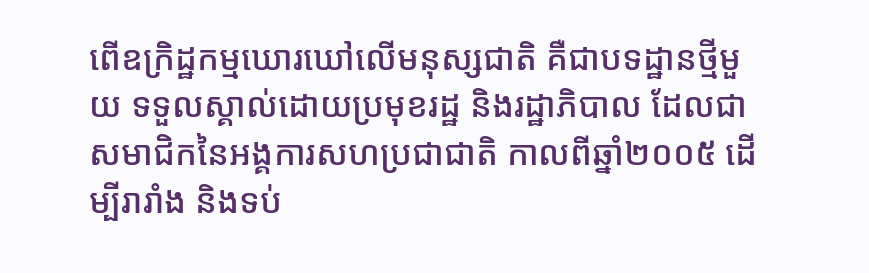ពើឧក្រិដ្ឋកម្មឃោរឃៅលើមនុស្សជាតិ គឺជាបទដ្ឋានថ្មីមួយ ទទួលស្គាល់ដោយប្រមុខរដ្ឋ និងរដ្ឋាភិបាល ដែលជាសមាជិកនៃអង្គការសហប្រជាជាតិ កាលពីឆ្នាំ២០០៥ ដើម្បីរារាំង និងទប់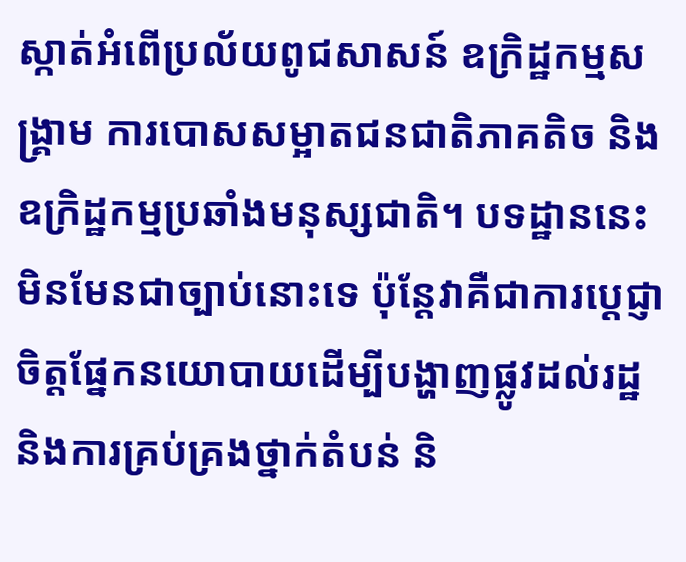ស្កាត់អំពើប្រល័យពូជសាសន៍ ឧក្រិដ្ឋកម្មសង្គ្រាម ការបោសសម្អាតជនជាតិភាគតិច និងឧក្រិដ្ឋកម្មប្រឆាំងមនុស្សជាតិ។ បទដ្ឋាននេះមិនមែនជាច្បាប់នោះទេ ប៉ុន្តែវាគឺជាការប្តេជ្ញាចិត្តផ្នែកនយោបាយដើម្បីបង្ហាញផ្លូវដល់រដ្ឋ និងការគ្រប់គ្រងថ្នាក់តំបន់ និ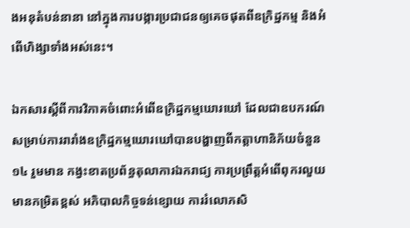ងអនុតំបន់នានា នៅក្នុងការបង្ការប្រជាជនឲ្យគេចផុតពីឧក្រិដ្ឋកម្ម និងអំពើហិង្សាទាំងអស់នេះ។

ឯកសារស្តីពីការវិភាគចំពោះអំពើឧក្រិដ្ឋកម្មឃោរឃៅ ដែលជាឧបករណ៍សម្រាប់ការរារាំងឧក្រិដ្ឋកម្មឃោរឃៅបានបង្ហាញពីកត្តាហានិភ័យចំនួន១៤ រួមមាន កង្វះខាតប្រព័ន្ធតុលាការឯករាជ្យ ការប្រព្រឹត្តអំពើពុករលួយ មានកម្រិតខ្ពស់ អភិបាលកិច្ចទន់ខ្សោយ ការរំលោភសិ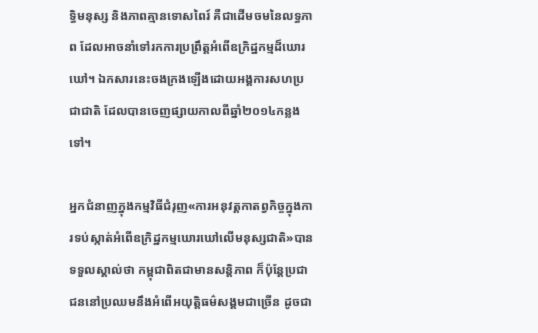ទ្ធិមនុស្ស និងភាពគ្មានទោសពៃរ៍ គឺជាដើមចមនៃលទ្ធភាព ដែលអាចនាំទៅរកការប្រព្រឹត្តអំពើឧក្រិដ្ឋកម្មដ៏ឃោរឃៅ។ ឯកសារនេះចងក្រងឡើងដោយអង្គការសហប្រជាជាតិ ដែលបានចេញផ្សាយកាលពីឆ្នាំ២០១៤កន្លងទៅ។

អ្នកជំនាញក្នុងកម្មវិធីជំរុញ«ការអនុវត្តកាតព្វកិច្ចក្នុងការទប់ស្កាត់អំពើឧក្រិដ្ឋកម្មឃោរឃៅលើមនុស្សជាតិ»បានទទួលស្គាល់ថា កម្ពុជាពិតជាមានសន្តិភាព ក៏ប៉ុន្តែប្រជាជននៅប្រឈមនឹងអំពើអយុត្តិធម៌សង្គមជាច្រើន ដូចជា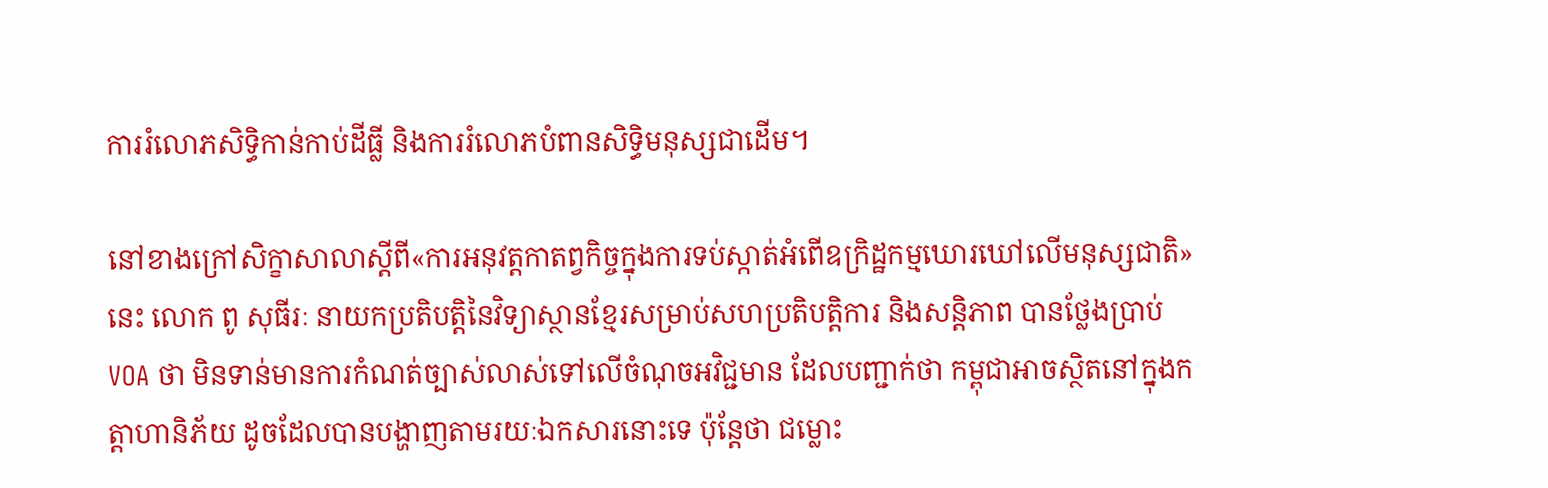ការរំលោភសិទ្ធិកាន់កាប់ដីធ្លី និងការរំលោភបំពានសិទិ្ធមនុស្សជាដើម។

នៅខាងក្រៅសិក្ខាសាលាស្តីពី«ការអនុវត្តកាតព្វកិច្ចក្នុងការទប់ស្កាត់អំពើឧក្រិដ្ឋកម្មឃោរឃៅលើមនុស្សជាតិ»នេះ លោក ពូ សុធីរៈ នាយកប្រតិបតិ្តនៃវិទ្យាស្ថានខ្មែរសម្រាប់សហប្រតិបតិ្តការ និងសន្តិភាព បានថ្លែងប្រាប់ VOA ថា មិនទាន់មានការកំណត់ច្បាស់លាស់ទៅលើចំណុចអវិជ្ជមាន ដែលបញ្ជាក់ថា កម្ពុជាអាចស្ថិតនៅក្នុងកត្តាហានិភ័យ ដូចដែលបានបង្ហាញតាមរយៈឯកសារនោះទេ ប៉ុន្តែថា ជម្លោះ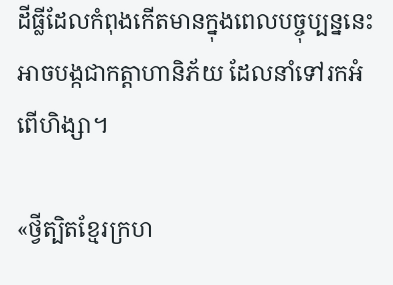ដីធ្លីដែលកំពុងកើតមានក្នុងពេលបច្ចុប្បន្ននេះ អាចបង្កជាកត្តាហានិភ័យ ដែលនាំទៅរកអំពើហិង្សា។

«ថ្វីត្បិតខ្មែរក្រហ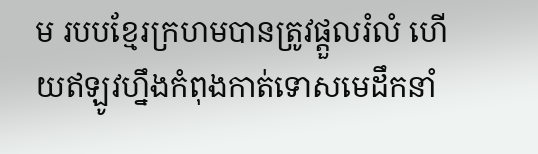ម របបខ្មែរក្រហមបានត្រូវផ្តួលរំលំ ហើយឥឡូវហ្នឹងកំពុងកាត់ទោសមេដឹកនាំ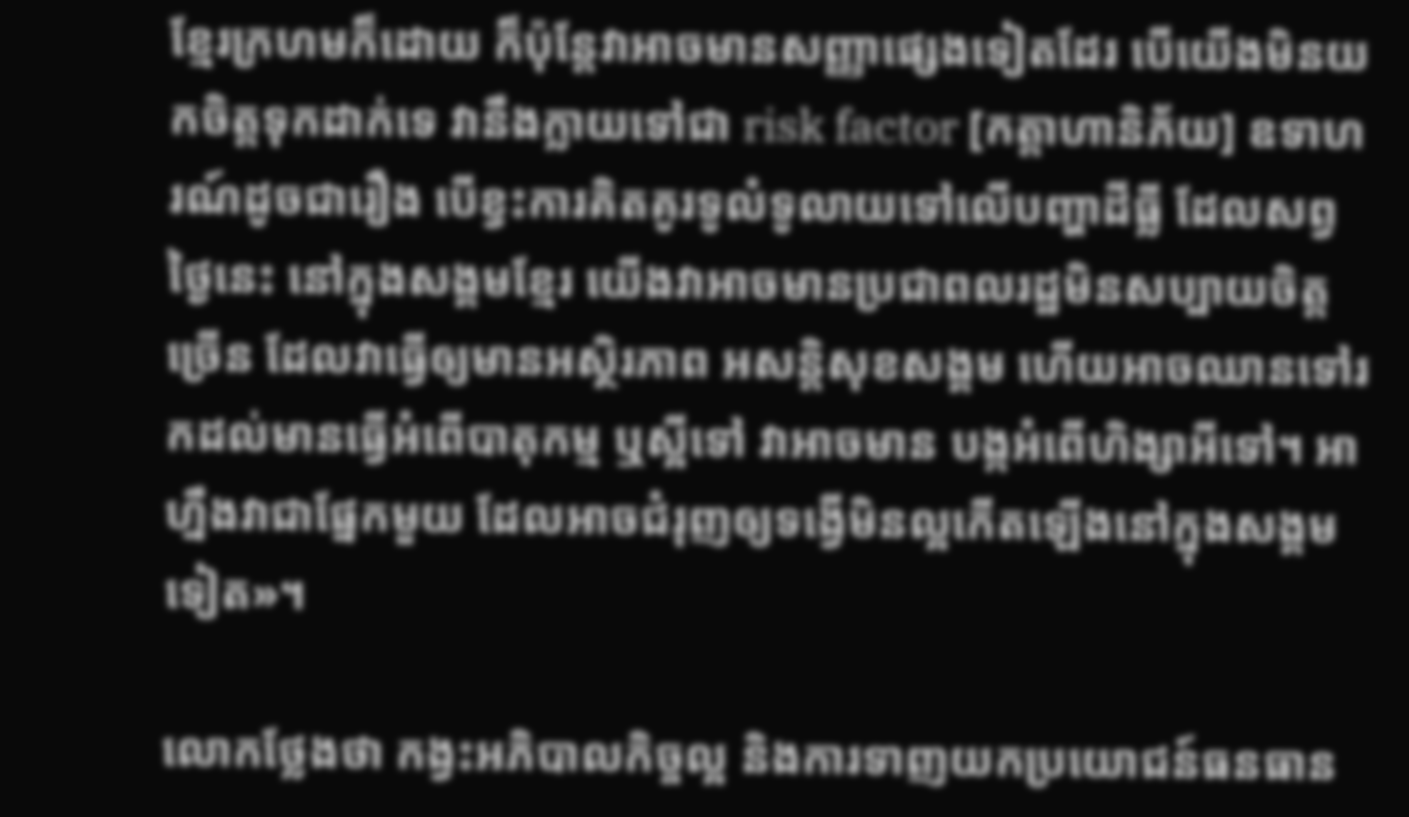ខ្មែរក្រហមក៏ដោយ ក៏ប៉ុន្តែវាអាចមានសញ្ញាផ្សេងទៀតដែរ បើយើងមិនយកចិត្តទុកដាក់ទេ វានឹងក្លាយទៅជា risk factor [កត្តាហានិភ័យ] ឧទាហរណ៍ដូចជារឿង បើខ្វះការគិតគូរទូលំទូលាយទៅលើបញ្ហាដីធ្លី ដែលសព្វថ្ងៃនេះ នៅក្នុងសង្គមខ្មែរ យើងវាអាចមានប្រជាពលរដ្ឋមិនសប្បាយចិត្តច្រើន ដែលវាធ្វើឲ្យមានអស្ថិរភាព អសន្តិសុខសង្គម ហើយអាចឈានទៅរកដល់មានធ្វើអំពើបាតុកម្ម ឬស្អីទៅ វាអាចមាន បង្កអំពើហិង្សាអីទៅ។ អាហ្នឹងវាជាផ្នែកមួយ ដែលអាចជំរុញឲ្យទង្វើមិនល្អកើតឡើងនៅក្នុងសង្គមទៀត»។

លោកថ្លែងថា កង្វះអភិបាលកិច្ចល្អ និងការទាញយកប្រយោជន៍ធនធាន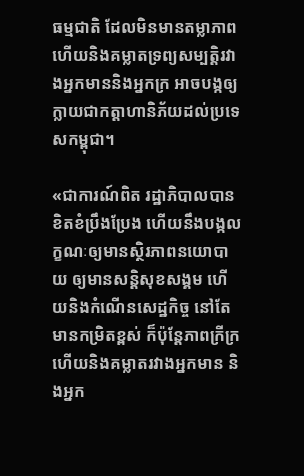ធម្មជាតិ ដែលមិនមានតម្លាភាព ហើយនិងគម្លាតទ្រព្យសម្បតិ្តរវាងអ្នកមាននិងអ្នកក្រ អាចបង្កឲ្យក្លាយជាកត្តាហានិភ័យដល់ប្រទេសកម្ពុជា។

«ជាការណ៍ពិត រដ្ឋាភិបាលបានខិតខំប្រឹងប្រែង ហើយនឹងបង្កលក្ខណៈឲ្យមានស្ថិរភាពនយោបាយ ឲ្យមានសន្តិសុខសង្គម ហើយនិងកំណើនសេដ្ឋកិច្ច នៅតែមានកម្រិតខ្ពស់ ក៏ប៉ុន្តែភាពក្រីក្រ ហើយនិងគម្លាតរវាងអ្នកមាន និងអ្នក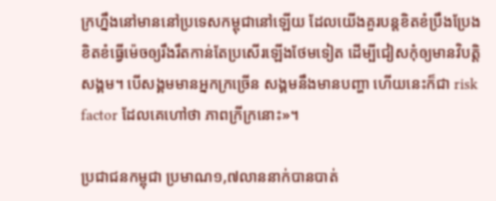ក្រហ្នឹងនៅមាននៅប្រទេសកម្ពុជានៅឡើយ ដែលយើងគួរបន្តខិតខំប្រឹងប្រែង ខិតខំធ្វើម៉េចឲ្យរឹងរឹតកាន់តែប្រសើរឡើងថែមទៀត ដើម្បីជៀសកុំឲ្យមានវិបត្តិសង្គម។ បើសង្គមមានអ្នកក្រច្រើន សង្គមនឹងមានបញ្ហា ហើយនេះក៏ជា risk factor ដែលគេហៅថា ភាពក្រីក្រនោះ»។

ប្រជាជនកម្ពុជា ប្រមាណ១,៧លាននាក់បានបាត់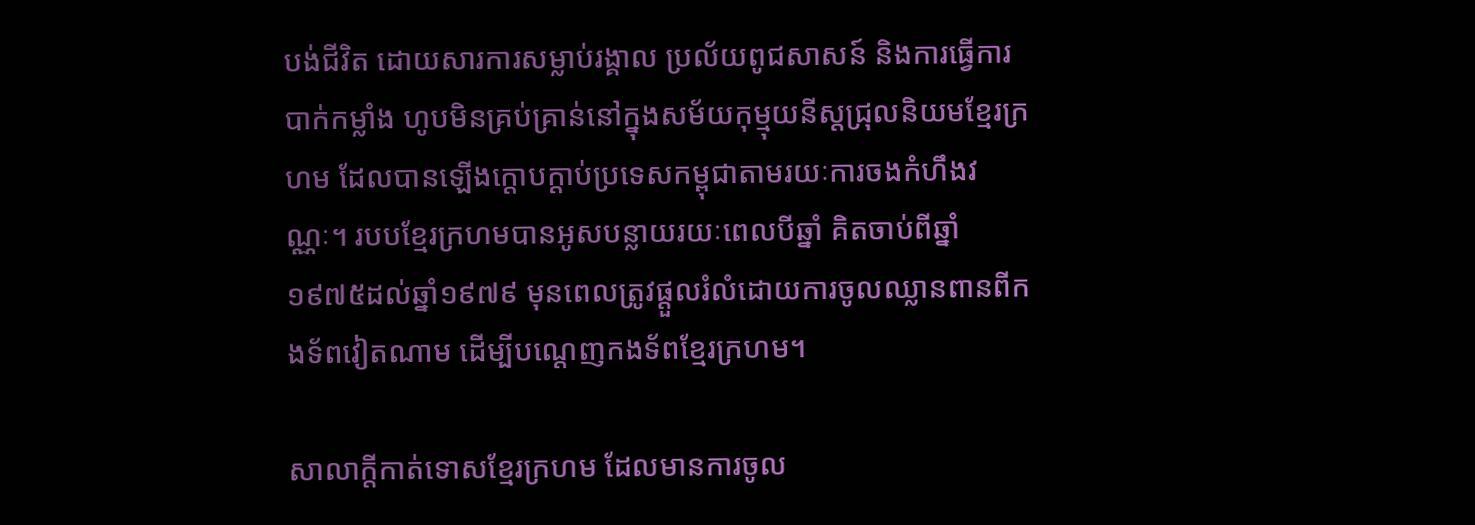បង់ជីវិត ដោយសារការសម្លាប់រង្គាល ប្រល័យពូជសាសន៍ និងការធ្វើការបាក់កម្លាំង ហូបមិនគ្រប់គ្រាន់នៅក្នុងសម័យកុម្មុយនីស្តជ្រុលនិយមខ្មែរក្រហម ដែលបានឡើងក្តោបក្តាប់ប្រទេសកម្ពុជាតាមរយៈការចងកំហឹងវណ្ណៈ។ របបខ្មែរក្រហមបានអូសបន្លាយរយៈពេលបីឆ្នាំ គិតចាប់ពីឆ្នាំ១៩៧៥ដល់ឆ្នាំ១៩៧៩ មុនពេលត្រូវផ្តួលរំលំដោយការចូលឈ្លានពានពីកងទ័ពវៀតណាម ដើម្បីបណ្តេញកងទ័ពខ្មែរក្រហម។

សាលាក្តីកាត់ទោសខ្មែរក្រហម ដែលមានការចូល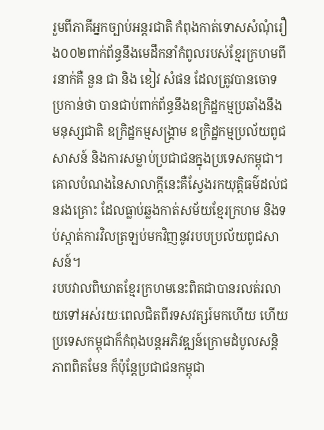រួមពីភាគីអ្នកច្បាប់អន្តរជាតិ កំពុងកាត់ទោសសំណុំរឿង០០២ពាក់ព័ន្ធនឹងមេដឹកនាំកំពូលរបស់ខ្មែរក្រហមពីរនាក់គឺ នួន ជា និង ខៀវ សំផន ដែលត្រូវបានចោទប្រកាន់ថា បានជាប់ពាក់ព័ន្ធនឹងឧក្រិដ្ឋកម្មប្រឆាំងនឹងមនុស្សជាតិ ឧក្រិដ្ឋកម្មសង្គ្រាម ឧក្រិដ្ឋកម្មប្រល័យពូជសាសន៍ និងការសម្លាប់ប្រជាជនក្នុងប្រទេសកម្ពុជា។ គោលបំណងនៃសាលាក្តីនេះគឺស្វែងរកយុត្តិធម៌ដល់ជនរងគ្រោះ ដែលធ្លាប់ឆ្លងកាត់សម័យខ្មែរក្រហម និងទប់ស្កាត់ការវិលត្រឡប់មកវិញនូវរបបប្រល័យពូជសាសន៍។
របបវាលពិឃាតខ្មែរក្រហមនេះពិតជាបានរលត់រលាយទៅអស់រយៈពេលជិតពីរទសវត្សរ៍មកហើយ ហើយប្រទេសកម្ពុជាក៏កំពុងបន្តអភិវឌ្ឍន៍ក្រោមដំបូលសន្តិភាពពិតមែន ក៏ប៉ុន្តែប្រជាជនកម្ពុជា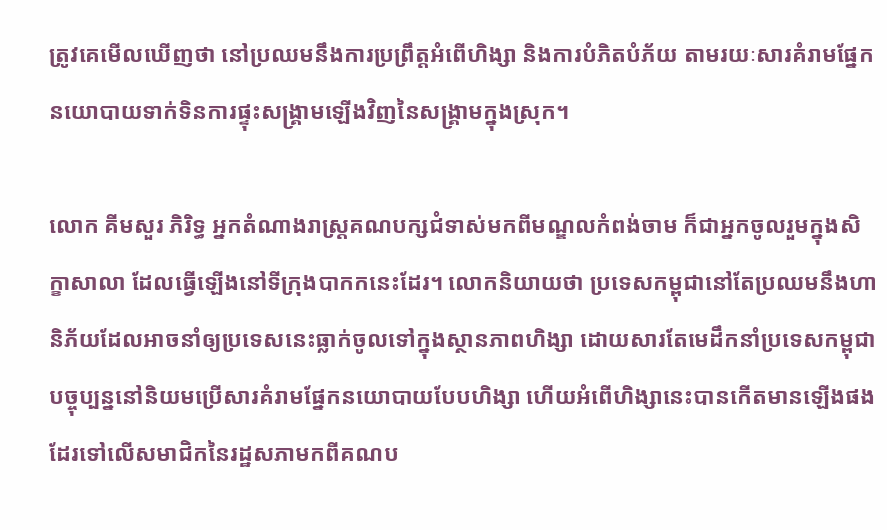ត្រូវគេមើលឃើញថា នៅប្រឈមនឹងការប្រព្រឹត្តអំពើហិង្សា និងការបំភិតបំភ័យ តាមរយៈសារគំរាមផ្នែកនយោបាយទាក់ទិនការផ្ទុះសង្គ្រាមឡើងវិញនៃសង្គ្រាមក្នុងស្រុក។

លោក គីមសួរ ភិរិទ្ធ អ្នកតំណាងរាស្ត្រគណបក្សជំទាស់មកពីមណ្ឌលកំពង់ចាម ក៏ជាអ្នកចូលរួមក្នុងសិក្ខាសាលា ដែលធ្វើឡើងនៅទីក្រុងបាកកនេះដែរ។ លោកនិយាយថា ប្រទេសកម្ពុជានៅតែប្រឈមនឹងហានិភ័យដែលអាចនាំឲ្យប្រទេសនេះធ្លាក់ចូលទៅក្នុងស្ថានភាពហិង្សា ដោយសារតែមេដឹកនាំប្រទេសកម្ពុជាបច្ចុប្បន្ននៅនិយមប្រើសារគំរាមផ្នែកនយោបាយបែបហិង្សា ហើយអំពើហិង្សានេះបានកើតមានឡើងផងដែរទៅលើសមាជិកនៃរដ្ឋសភាមកពីគណប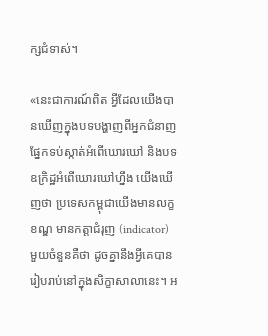ក្សជំទាស់។

«នេះជាការណ៍ពិត អ្វីដែលយើងបានឃើញក្នុងបទបង្ហាញពីអ្នកជំនាញផ្នែកទប់ស្កាត់អំពើឃោរឃៅ និងបទឧក្រិដ្ឋអំពើឃោរឃៅហ្នឹង យើងឃើញថា ប្រទេសកម្ពុជាយើងមានលក្ខខណ្ឌ មានកត្តាជំរុញ (indicator) មួយចំនួនគឺថា ដូចគ្នានឹងអ្វីគេបានរៀបរាប់នៅក្នុងសិក្ខាសាលានេះ។ អ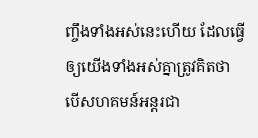ញ្ចឹងទាំងអស់នេះហើយ ដែលធ្វើឲ្យយើងទាំងអស់គ្នាត្រូវគិតថា បើសហគមន៍អន្តរជា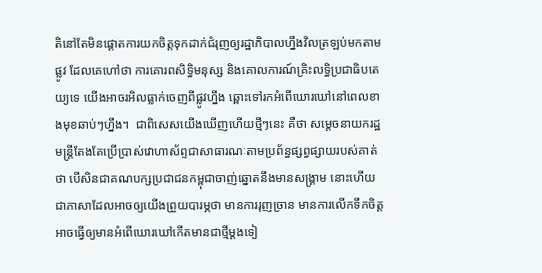តិនៅតែមិនផ្តោតការយកចិត្តទុកដាក់ជំរុញឲ្យរដ្ឋាភិបាលហ្នឹងវិលត្រឡប់មកតាមផ្លូវ ដែលគេហៅថា ការគោរពសិទ្ធិមនុស្ស និងគោលការណ៍គ្រិះលទ្ធិប្រជាធិបតេយ្យទេ យើងអាចរអិលធ្លាក់ចេញពីផ្លូវហ្នឹង ឆ្ពោះទៅរកអំពើឃោរឃៅនៅពេលខាងមុខឆាប់ៗហ្នឹង។  ជាពិសេសយើងឃើញហើយថ្មីៗនេះ គឺថា សម្តេចនាយករដ្ឋមន្ត្រីតែងតែប្រើប្រាស់វោហាស័ព្ទជាសាធារណៈតាមប្រព័ន្ធផ្សព្វផ្សាយរបស់គាត់ថា បើសិនជាគណបក្សប្រជាជនកម្ពុជាចាញ់ឆ្នោតនឹងមានសង្គ្រាម នោះហើយជាភាសាដែលអាចឲ្យយើងព្រួយបារម្ភថា មានការរុញច្រាន មានការលើកទឹកចិត្ត អាចធ្វើឲ្យមានអំពើឃោរឃៅកើតមានជាថ្មីម្តងទៀ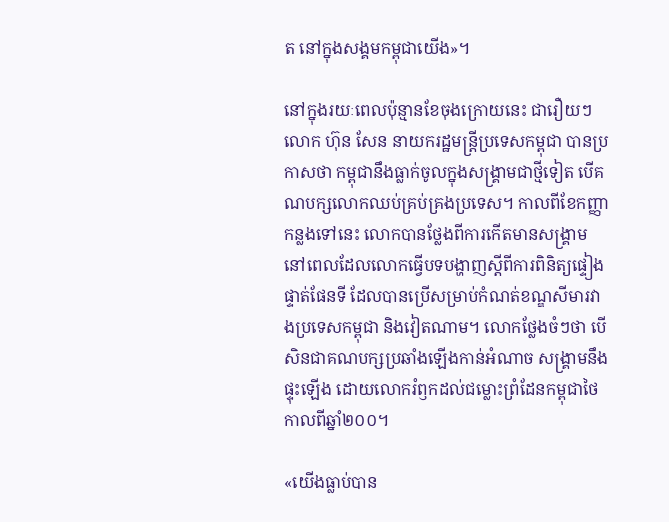ត នៅក្នុងសង្គមកម្ពុជាយើង»។

នៅក្នុងរយៈពេលប៉ុន្មានខែចុងក្រោយនេះ ជារឿយៗ លោក ហ៊ុន សែន នាយករដ្ឋមន្ត្រីប្រទេសកម្ពុជា បានប្រកាសថា កម្ពុជានឹងធ្លាក់ចូលក្នុងសង្គ្រាមជាថ្មីទៀត បើគណបក្សលោកឈប់គ្រប់គ្រងប្រទេស។ កាលពីខែកញ្ញាកន្លងទៅនេះ លោកបានថ្លែងពីការកើតមានសង្គ្រាម នៅពេលដែលលោកធ្វើបទបង្ហាញស្តីពីការពិនិត្យផ្ទៀងផ្ទាត់ផែនទី ដែលបានប្រើសម្រាប់កំណត់ខណ្ឌសីមារវាងប្រទេសកម្ពុជា និងវៀតណាម។ លោកថ្លែងចំៗថា បើសិនជាគណបក្សប្រឆាំងឡើងកាន់អំណាច សង្គ្រាមនឹងផ្ទុះឡើង ដោយលោករំឭកដល់ជម្លោះព្រំដែនកម្ពុជាថៃកាលពីឆ្នាំ២០០។

«យើងធ្លាប់បាន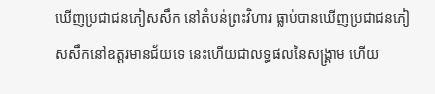ឃើញប្រជាជនភៀសសឹក នៅតំបន់ព្រះវិហារ ធ្លាប់បានឃើញប្រជាជនភៀសសឹកនៅឧត្តរមានជ័យទេ នេះហើយជាលទ្ធផលនៃសង្គ្រាម ហើយ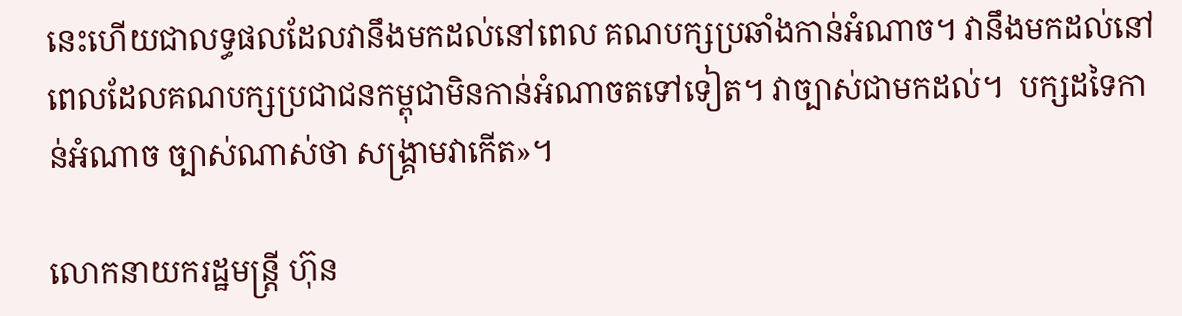នេះហើយជាលទ្ធផលដែលវានឹងមកដល់នៅពេល គណបក្សប្រឆាំងកាន់អំណាច។ វានឹងមកដល់នៅពេលដែលគណបក្សប្រជាជនកម្ពុជាមិនកាន់អំណាចតទៅទៀត។ វាច្បាស់ជាមកដល់។  បក្សដទៃកាន់អំណាច ច្បាស់ណាស់ថា សង្គ្រាមវាកើត»។

លោកនាយករដ្ឋមន្ត្រី ហ៊ុន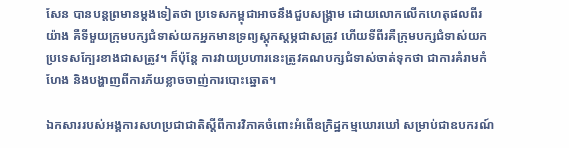សែន បានបន្តព្រមានម្តងទៀតថា ប្រទេសកម្ពុជាអាចនឹងជួបសង្គ្រាម ដោយលោកលើកហេតុផលពីរយ៉ាង គឺទីមួយក្រុមបក្សជំទាស់យកអ្នកមានទ្រព្យស្តុកស្តម្ភជាសត្រូវ ហើយទីពីរគឺក្រុមបក្សជំទាស់យកប្រទេសក្បែរខាងជាសត្រូវ។ ក៏ប៉ុន្តែ ការវាយប្រហារនេះត្រូវគណបក្សជំទាស់ចាត់ទុកថា ជាការគំរាមកំហែង និងបង្ហាញពីការភ័យខ្លាចចាញ់ការបោះឆ្នោត។

ឯកសាររបស់អង្គការសហប្រជាជាតិស្តីពីការវិភាគចំពោះអំពើឧក្រិដ្ឋកម្មឃោរឃៅ សម្រាប់ជាឧបករណ៍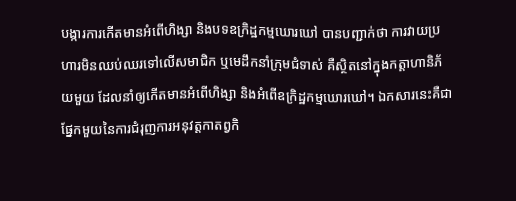បង្ការការកើតមានអំពើហិង្សា និងបទឧក្រិដ្ឋកម្មឃោរឃៅ បានបញ្ជាក់ថា ការវាយប្រហារមិនឈប់ឈរទៅលើសមាជិក ឬមេដឹកនាំក្រុមជំទាស់ គឺស្ថិតនៅក្នុងកត្តាហានិភ័យមួយ ដែលនាំឲ្យកើតមានអំពើហិង្សា និងអំពើឧក្រិដ្ឋកម្មឃោរឃៅ។ ឯកសារនេះគឺជាផ្នែកមួយនៃការជំរុញការអនុវត្តកាតព្វកិ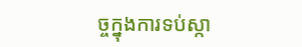ច្ចក្នុងការទប់ស្កា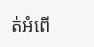ត់អំពើ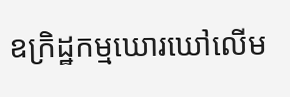ឧក្រិដ្ឋកម្មឃោរឃៅលើម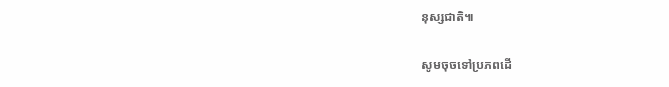នុស្សជាតិ៕

សូមចុចទៅប្រភពដើ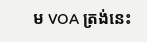ម VOA ត្រង់នេះ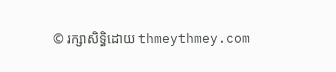© រក្សាសិទ្ធិដោយ thmeythmey.com